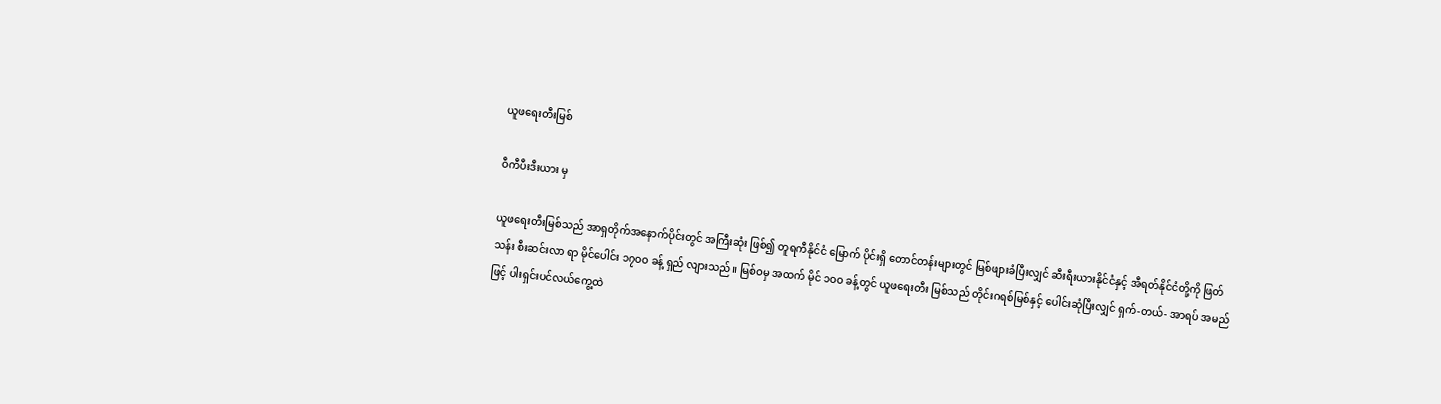ယူဖရေးတီးမြစ်

ဝီကီပီးဒီးယား မှ

ယူဖရေးတီးမြစ်သည် အာရှတိုက်အနောက်ပိုင်းတွင် အကြီးဆုံး ဖြစ်၍ တူရကီနိုင်ငံ မြောက် ပိုင်းရှိ တောင်တန်းများတွင် မြစ်ဖျားခံပြီးလျှင် ဆီးရီးယားနိုင်ငံနှင့် အီရတ်နိုင်ငံတို့ကို ဖြတ်သန်း စီးဆင်းလာ ရာ မိုင်ပေါင်း ၁၇ဝဝ ခန့် ရှည် လျားသည်။ မြစ်ဝမှ အထက် မိုင် ၁ဝဝ ခန့်တွင် ယူဖရေးတီး မြစ်သည် တိုင်းဂရစ်မြစ်နှင့် ပေါင်းဆုံပြီးလျှင် ရှက်-တယ်- အာရပ် အမည်ဖြင့် ပါးရှင်းပင်လယ်ကွေ့ထဲ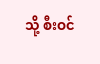သို့ စီးဝင်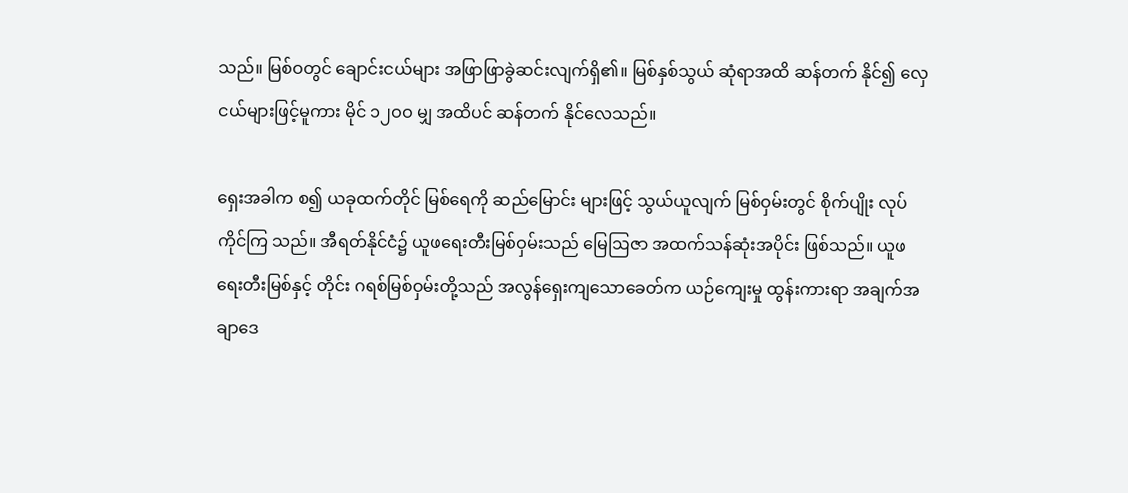သည်။ မြစ်ဝတွင် ချောင်းငယ်များ အဖြာဖြာခွဲဆင်းလျက်ရှိ၏။ မြစ်နှစ်သွယ် ဆုံရာအထိ ဆန်တက် နိုင်၍ လှေငယ်များဖြင့်မူကား မိုင် ၁၂ဝဝ မျှ အထိပင် ဆန်တက် နိုင်လေသည်။

ရှေးအခါက စ၍ ယခုထက်တိုင် မြစ်ရေကို ဆည်မြောင်း များဖြင့် သွယ်ယူလျက် မြစ်ဝှမ်းတွင် စိုက်ပျိုး လုပ်ကိုင်ကြ သည်။ အီရတ်နိုင်ငံ၌ ယူဖရေးတီးမြစ်ဝှမ်းသည် မြေဩဇာ အထက်သန်ဆုံးအပိုင်း ဖြစ်သည်။ ယူဖရေးတီးမြစ်နှင့် တိုင်း ဂရစ်မြစ်ဝှမ်းတို့သည် အလွန်ရှေးကျသောခေတ်က ယဉ်ကျေးမှု ထွန်းကားရာ အချက်အချာဒေ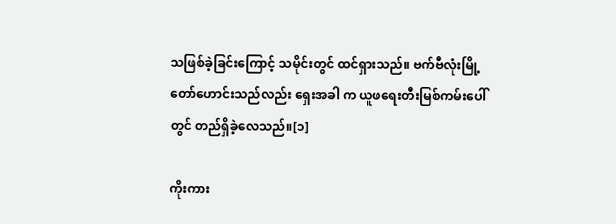သဖြစ်ခဲ့ခြင်းကြောင့် သမိုင်းတွင် ထင်ရှားသည်။ ဗက်ဗီလုံးမြို့တော်ဟောင်းသည်လည်း ရှေးအခါ က ယူဖရေးတီးမြစ်ကမ်းပေါ်တွင် တည်ရှိခဲ့လေသည်။[၁]

ကိုးကား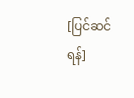[ပြင်ဆင်ရန်]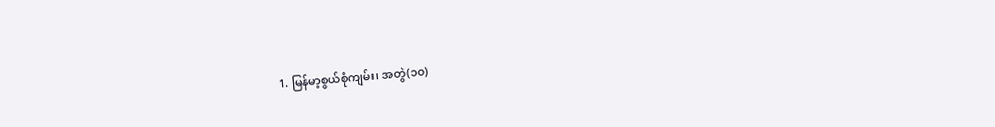1. မြန်မာ့စွယ်စုံကျမ်း၊ အတွဲ(၁၀)